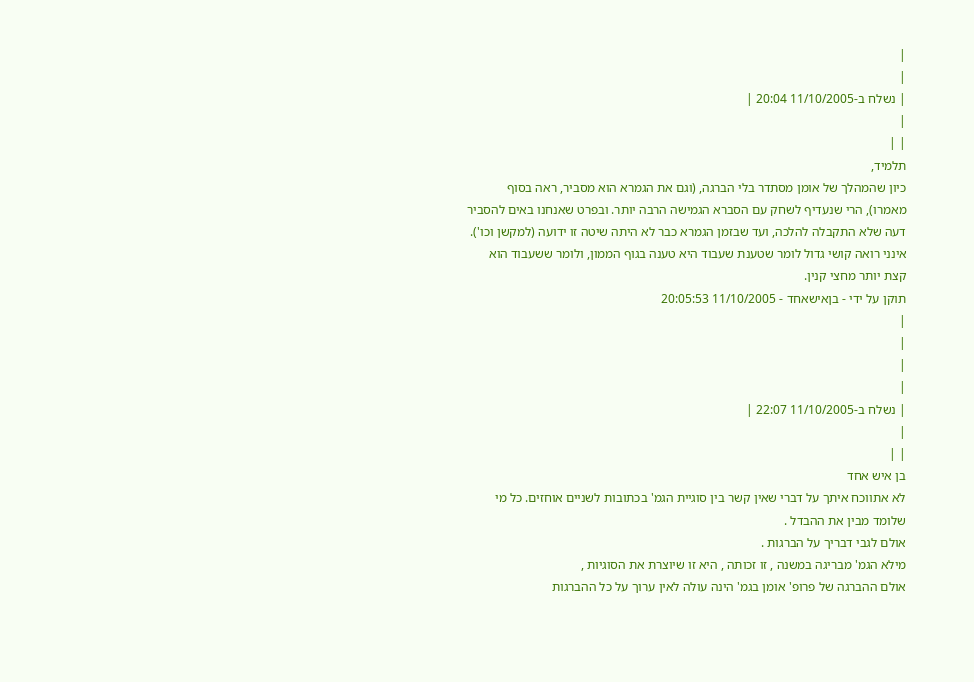|
|
| נשלח ב-11/10/2005 20:04 |
|
| |
תלמיד,
כיון שהמהלך של אומן מסתדר בלי הברגה, (וגם את הגמרא הוא מסביר, ראה בסוף מאמרו), הרי שנעדיף לשחק עם הסברא הגמישה הרבה יותר. ובפרט שאנחנו באים להסביר דעה שלא התקבלה להלכה, ועד שבזמן הגמרא כבר לא היתה שיטה זו ידועה (למקשן וכו').
אינני רואה קושי גדול לומר שטענת שעבוד היא טענה בגוף הממון, ולומר ששעבוד הוא קצת יותר מחצי קנין.
תוקן על ידי - בןאישאחד - 11/10/2005 20:05:53
|
|
|
|
| נשלח ב-11/10/2005 22:07 |
|
| |
בן איש אחד
לא אתווכח איתך על דברי שאין קשר בין סוגיית הגמ' בכתובות לשניים אוחזים. כל מי שלומד מבין את ההבדל .
אולם לגבי דבריך על הברגות .
מילא הגמ' מבריגה במשנה , זו זכותה , היא זו שיוצרת את הסוגיות ,
אולם ההברגה של פרופ' אומן בגמ' הינה עולה לאין ערוך על כל ההברגות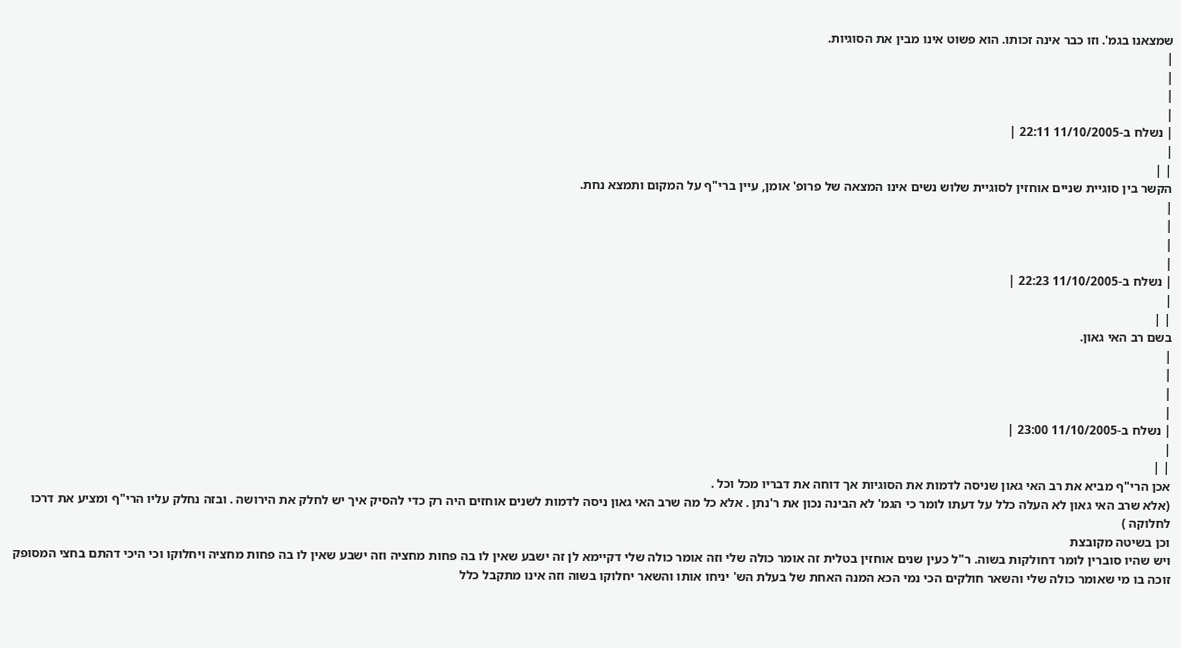שמצאנו בגמ'. וזו כבר אינה זכותו. הוא פשוט אינו מבין את הסוגיות.
|
|
|
|
| נשלח ב-11/10/2005 22:11 |
|
| |
הקשר בין סוגיית שניים אוחזין לסוגיית שלוש נשים אינו המצאה של פרופ' אומן, עיין ברי"ף על המקום ותמצא נחת.
|
|
|
|
| נשלח ב-11/10/2005 22:23 |
|
| |
בשם רב האי גאון.
|
|
|
|
| נשלח ב-11/10/2005 23:00 |
|
| |
אכן הרי"ף מביא את רב האי גאון שניסה לדמות את הסוגיות אך דוחה את דבריו מכל וכל .
(אלא שרב האי גאון לא העלה כלל על דעתו לומר כי הגמ' לא הבינה נכון את ר'נתן . אלא כל מה שרב האי גאון ניסה לדמות לשנים אוחזים היה רק כדי להסיק איך יש לחלק את הירושה . ובזה נחלק עליו הרי"ף ומציע את דרכו לחלוקה )
וכן בשיטה מקובצת
ויש שהיו סוברין לומר דחולקות בשוה. ר"ל כעין שנים אוחזין בטלית זה אומר כולה שלי וזה אומר כולה שלי דקיימא לן זה ישבע שאין לו בה פחות מחציה וזה ישבע שאין לו בה פחות מחציה ויחלוקו וכי היכי דהתם בחצי המסופק זוכה בו מי שאומר כולה שלי והשאר חולקים הכי נמי הכא המנה האחת של בעלת הש' יניחו אותו והשאר יחלוקו בשוה וזה אינו מתקבל כלל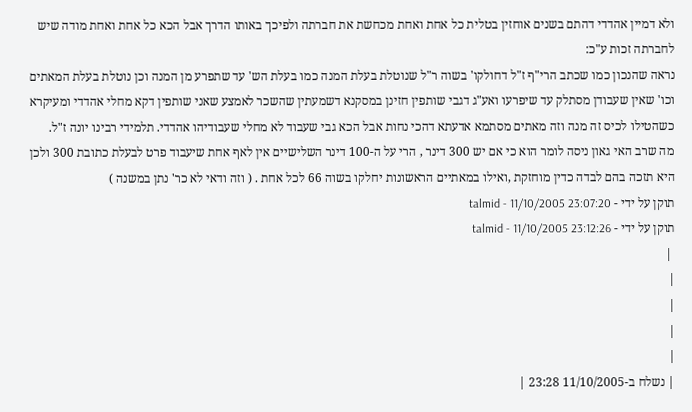ולא דמיין אהדדי דהתם בשנים אוחזין בטלית כל אחת ואחת מכחשת את חברתה ולפיכך באותו הדרך אבל הכא כל אחת ואחת מודה שיש לחברתה זכות ע"כ:
נראה שהנכון כמו שכתב הרי"ף ז"ל דחולקו' בשוה ר"ל שנוטלת בעלת המנה כמו בעלת הש' עד שתפרע מן המנה וכן נוטלת בעלת המאתים וכו' שאין שעבודן מסתלק עד שיפרעו ואע"ג דגבי שותפין חזינן במסקנא דשמעתין שהשכר לאמצע שאני שותפין דקא מחלי אהדדי ומעיקרא כשהטילו לכיס זה מנה וזה מאתים מסתמא אדעתא דהכי נחות אבל הכא גבי שעבוד לא מחלי שעבודיהו אהדדי. תלמידי רבינו יונה ז"ל.
מה שרב האי גאון ניסה לומר הוא כי אם יש 300 דינר , הרי על ה-100 דינר השלישיים אין לאף אחת שיעבוד פרט לבעלת כתובת 300 ולכן היא תזכה בהם לבדה כדין מוחזקת ,ואילו במאתיים הראשונות יחלקו בשוה 66 לכל אחת . ( וזה ודאי לא כר' נתן במשנה )
תוקן על ידי - talmid - 11/10/2005 23:07:20
תוקן על ידי - talmid - 11/10/2005 23:12:26
 |
|
|
|
|
| נשלח ב-11/10/2005 23:28 |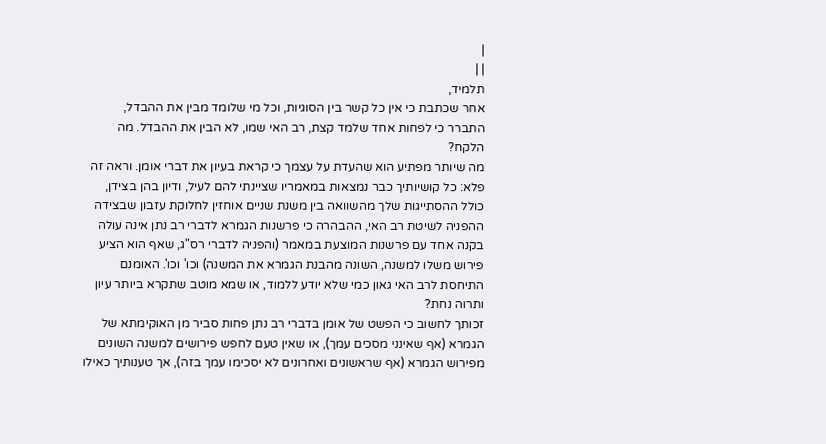|
| |
תלמיד,
אחר שכתבת כי אין כל קשר בין הסוגיות, וכל מי שלומד מבין את ההבדל, התברר כי לפחות אחד שלמד קצת, רב האי שמו, לא הבין את ההבדל. מה הלקח?
מה שיותר מפתיע הוא שהעדת על עצמך כי קראת בעיון את דברי אומן. וראה זה פלא: כל קושיותיך כבר נמצאות במאמריו שציינתי להם לעיל, ודיון בהן בצידן, כולל ההסתייגות שלך מהשוואה בין משנת שניים אוחזין לחלוקת עזבון שבצידה ההפניה לשיטת רב האי, ההבהרה כי פרשנות הגמרא לדברי רב נתן אינה עולה בקנה אחד עם פרשנות המוצעת במאמר (והפניה לדברי רס"ג, שאף הוא הציע פירוש משלו למשנה, השונה מהבנת הגמרא את המשנה) וכו' וכו'. האומנם התיחסת לרב האי גאון כמי שלא יודע ללמוד, או שמא מוטב שתקרא ביותר עיון ותרוה נחת?
זכותך לחשוב כי הפשט של אומן בדברי רב נתן פחות סביר מן האוקימתא של הגמרא (אף שאינני מסכים עמך), או שאין טעם לחפש פירושים למשנה השונים מפירוש הגמרא (אף שראשונים ואחרונים לא יסכימו עמך בזה), אך טענותיך כאילו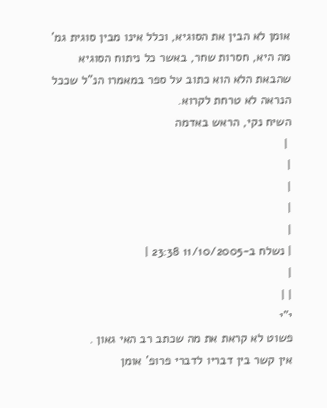אומן לא הבין את הסוגיא, וכלל אינו מבין סוגית גמ' מה היא, חסרות שחר, באשר כל ניתוח הסוגיא שהבאת הלא הוא כתוב על ספר במאמרו הנ"ל שככל הנראה לא טרחת לקרוא.
השיח נקי, הראש באדמה
 |
|
|
|
|
| נשלח ב-11/10/2005 23:38 |
|
| |
י"י
פשוט לא קראת את מה שכתב רב האי גאון .
אין קשר בין דבריו לדברי פרופ' אומן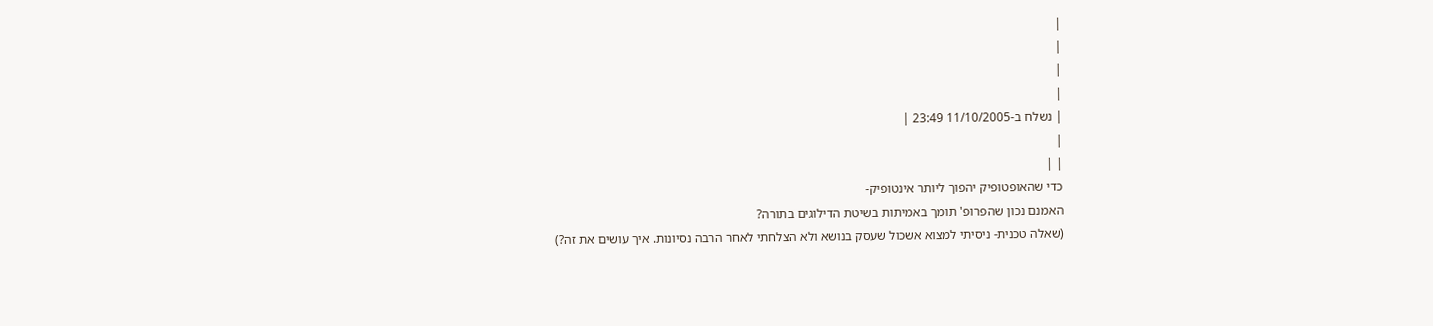|
|
|
|
| נשלח ב-11/10/2005 23:49 |
|
| |
כדי שהאופטופיק יהפוך ליותר אינטופיק-
האמנם נכון שהפרופ' תומך באמיתות בשיטת הדילוגים בתורה?
(שאלה טכנית- ניסיתי למצוא אשכול שעסק בנושא ולא הצלחתי לאחר הרבה נסיונות. איך עושים את זה?)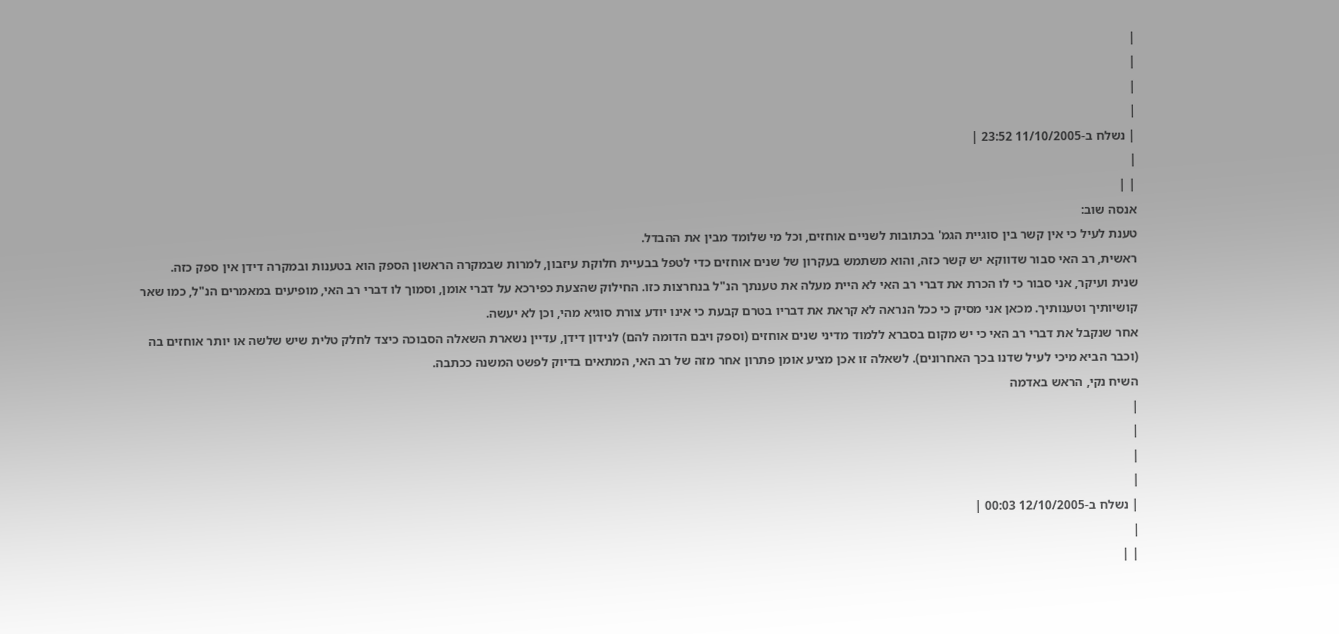|
|
|
|
| נשלח ב-11/10/2005 23:52 |
|
| |
אנסה שוב:
טענת לעיל כי אין קשר בין סוגיית הגמ' בכתובות לשניים אוחזים, וכל מי שלומד מבין את ההבדל.
ראשית, רב האי סבור שדווקא יש קשר כזה, והוא משתמש בעקרון של שנים אוחזים כדי לטפל בבעיית חלוקת עיזבון, למרות שבמקרה הראשון הספק הוא בטענות ובמקרה דידן אין ספק כזה.
שנית ועיקר, אני סבור כי לו הכרת את דברי רב האי לא היית מעלה את טענתך הנ"ל בנחרצות כזו. החילוק שהצעת כפירכא על דברי אומן, וסמוך לו דברי רב האי, מופיעים במאמרים הנ"ל, כמו שאר קושיותיך וטענותיך. מכאן אני מסיק כי ככל הנראה לא קראת את דבריו בטרם קבעת כי אינו יודע צורת סוגיא מהי, וכן לא יעשה.
אחר שנקבל את דברי רב האי כי יש מקום בסברא ללמוד מדיני שנים אוחזים (וספק ויבם הדומה להם) לנידון דידן, עדיין נשארת השאלה הסבוכה כיצד לחלק טלית שיש שלשה או יותר אוחזים בה (וכבר הביא מיכי לעיל שדנו בכך האחרונים). לשאלה זו אכן מציע אומן פתרון אחר מזה של רב האי, המתאים בדיוק לפשט המשנה ככתבה.
השיח נקי, הראש באדמה
|
|
|
|
| נשלח ב-12/10/2005 00:03 |
|
| |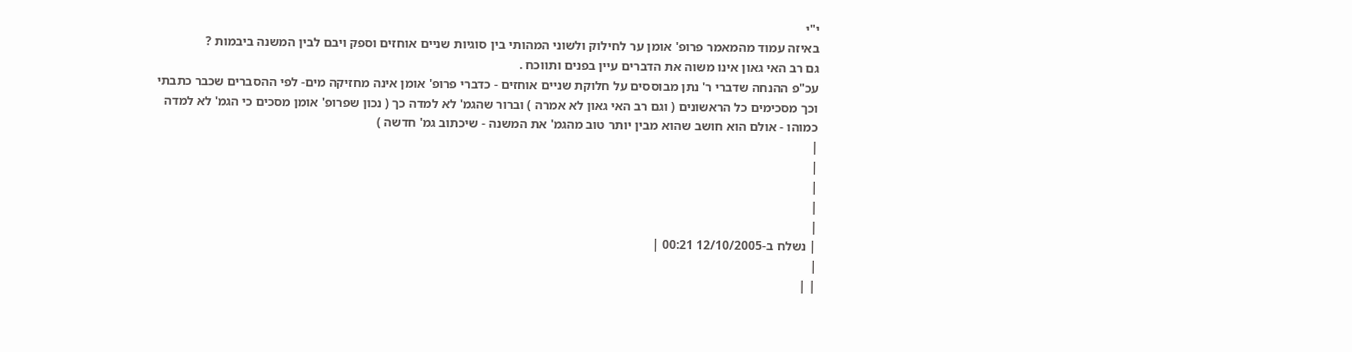י"י
באיזה עמוד מהמאמר פרופ' אומן ער לחילוק ולשוני המהותי בין סוגיות שניים אוחזים וספק ויבם לבין המשנה ביבמות ?
גם רב האי גאון אינו משוה את הדברים עיין בפנים ותווכח .
עכ"פ ההנחה שדברי ר' נתן מבוססים על חלוקת שניים אוחזים - כדברי פרופ' אומן אינה מחזיקה מים- לפי ההסברים שכבר כתבתי וכך מסכימים כל הראשונים ( וגם רב האי גאון לא אמרה ) וברור שהגמ' לא למדה כך ( נכון שפרופ' אומן מסכים כי הגמ' לא למדה כמוהו - אולם הוא חושב שהוא מבין יותר טוב מהגמ' את המשנה - שיכתוב גמ' חדשה )
|
|
|
|
|
| נשלח ב-12/10/2005 00:21 |
|
| |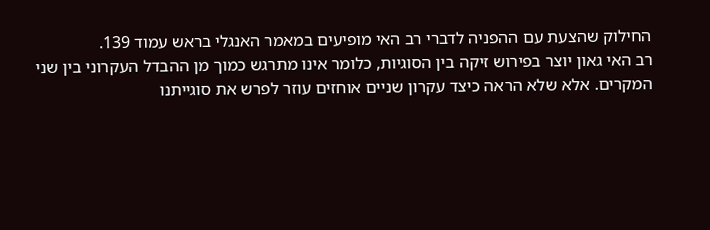החילוק שהצעת עם ההפניה לדברי רב האי מופיעים במאמר האנגלי בראש עמוד 139.
רב האי גאון יוצר בפירוש זיקה בין הסוגיות, כלומר אינו מתרגש כמוך מן ההבדל העקרוני בין שני המקרים. אלא שלא הראה כיצד עקרון שניים אוחזים עוזר לפרש את סוגייתנו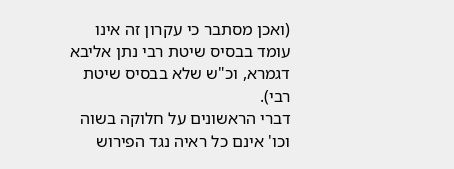(ואכן מסתבר כי עקרון זה אינו עומד בבסיס שיטת רבי נתן אליבא דגמרא, וכ"ש שלא בבסיס שיטת רבי).
דברי הראשונים על חלוקה בשוה וכו' אינם כל ראיה נגד הפירוש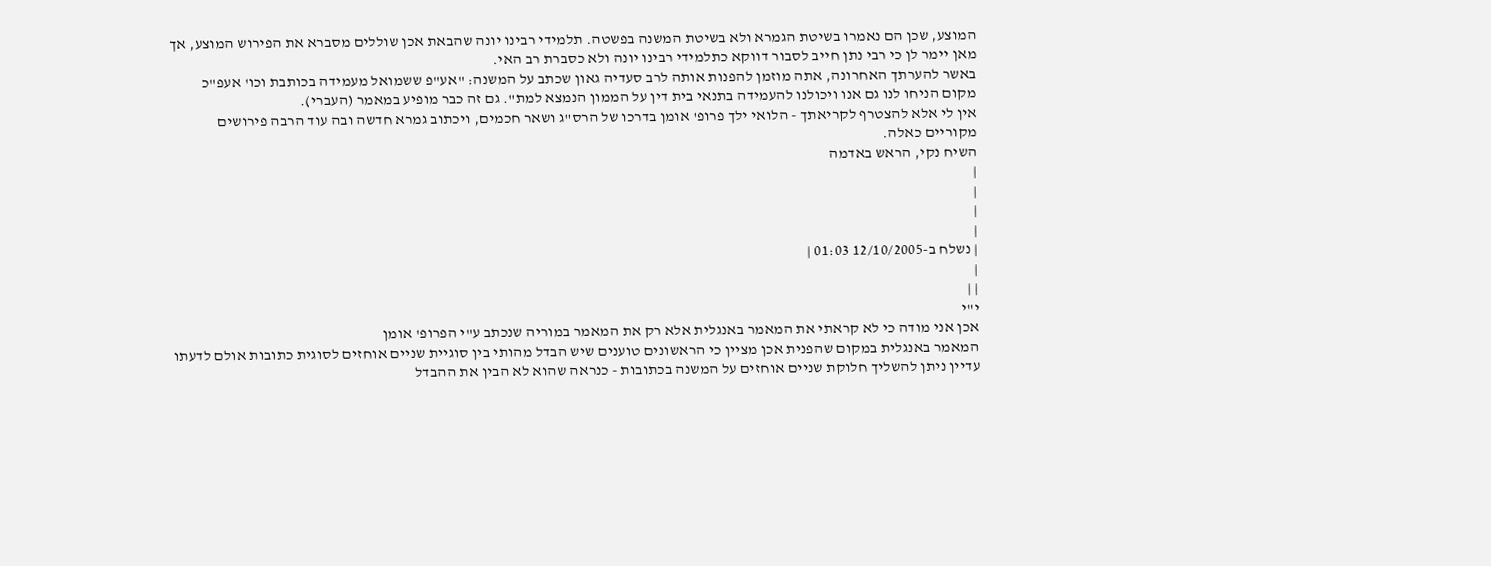המוצע, שכן הם נאמרו בשיטת הגמרא ולא בשיטת המשנה בפשטה. תלמידי רבינו יונה שהבאת אכן שוללים מסברא את הפירוש המוצע, אך מאן יימר לן כי רבי נתן חייב לסבור דווקא כתלמידי רבינו יונה ולא כסברת רב האי.
באשר להערתך האחרונה, אתה מוזמן להפנות אותה לרב סעדיה גאון שכתב על המשנה: "אע"פ ששמואל מעמידה בכותבת וכו' אעפ"כ מקום הניחו לנו גם אנו ויכולנו להעמידה בתנאי בית דין על הממון הנמצא למת". גם זה כבר מופיע במאמר (העברי).
אין לי אלא להצטרף לקריאתך - הלואי ילך פרופ' אומן בדרכו של הרס"ג ושאר חכמים, ויכתוב גמרא חדשה ובה עוד הרבה פירושים מקוריים כאלה.
השיח נקי, הראש באדמה
|
|
|
|
| נשלח ב-12/10/2005 01:03 |
|
| |
י"י
אכן אני מודה כי לא קראתי את המאמר באנגלית אלא רק את המאמר במוריה שנכתב ע"י הפרופ' אומן
המאמר באנגלית במקום שהפנית אכן מציין כי הראשונים טוענים שיש הבדל מהותי בין סוגיית שניים אוחזים לסוגית כתובות אולם לדעתו עדיין ניתן להשליך חלוקת שניים אוחזים על המשנה בכתובות - כנראה שהוא לא הבין את ההבדל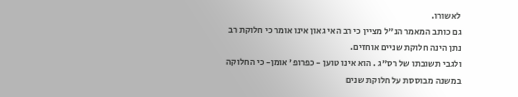לאשורו.
גם כותב המאמר הנ"ל מציין כי רב האי גאון אינו אומר כי חלוקת רב נתן הינה חלוקת שניים אוחזים.
ולגבי תשובתו של רס"ג . הוא אינו טוען - כפרופ' אומן- כי החלוקה במשנה מבוססת על חלוקת שנים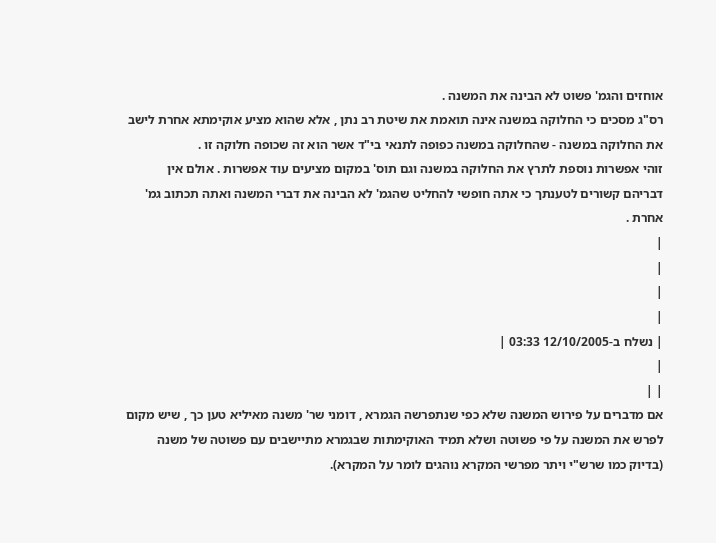אוחזים והגמ' פשוט לא הבינה את המשנה .
רס"ג מסכים כי החלוקה במשנה אינה תואמת את שיטת רב נתן , אלא שהוא מציע אוקימתא אחרת לישב את החלוקה במשנה - שהחלוקה במשנה כפופה לתנאי בי"ד אשר הוא זה שכופה חלוקה זו .
זוהי אפשרות נוספת לתרץ את החלוקה במשנה וגם תוס' במקום מציעים עוד אפשרות . אולם אין דבריהם קשורים לטענתך כי אתה חופשי להחליט שהגמ' לא הבינה את דברי המשנה ואתה תכתוב גמ' אחרת .
|
|
|
|
| נשלח ב-12/10/2005 03:33 |
|
| |
אם מדברים על פירוש המשנה שלא כפי שנתפרשה הגמרא , דומני שר' משנה מאיליא טען כך , שיש מקום לפרש את המשנה על פי פשוטה ושלא תמיד האוקימתות שבגמרא מתיישבים עם פשוטה של משנה (בדיוק כמו שרש"י ויתר מפרשי המקרא נוהגים לומר על המקרא).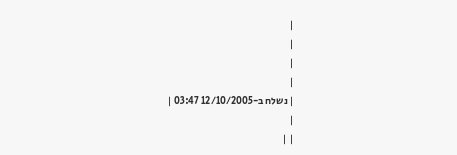|
|
|
|
| נשלח ב-12/10/2005 03:47 |
|
| |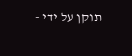תוקן על ידי -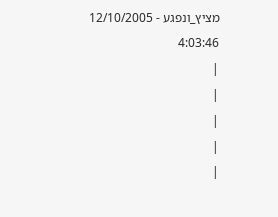מציץ_ונפגע - 12/10/2005 4:03:46
|
|
|
|
|